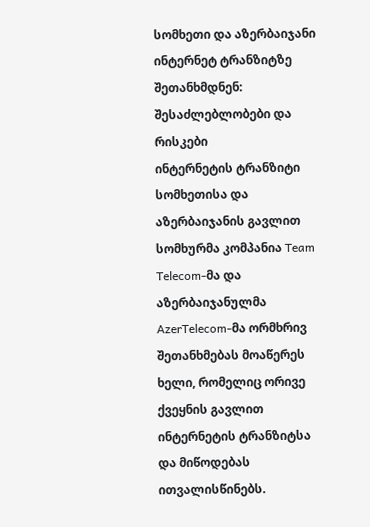სომხეთი და აზერბაიჯანი ინტერნეტ ტრანზიტზე შეთანხმდნენ: შესაძლებლობები და რისკები
ინტერნეტის ტრანზიტი სომხეთისა და აზერბაიჯანის გავლით
სომხურმა კომპანია Team Telecom-მა და აზერბაიჯანულმა AzerTelecom-მა ორმხრივ შეთანხმებას მოაწერეს ხელი, რომელიც ორივე ქვეყნის გავლით ინტერნეტის ტრანზიტსა და მიწოდებას ითვალისწინებს.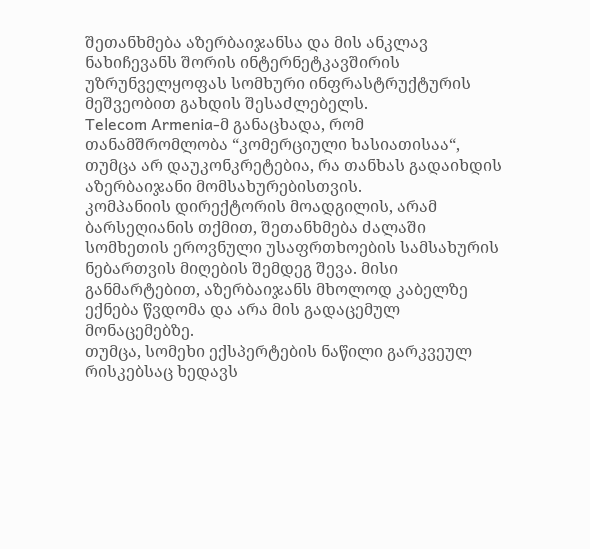შეთანხმება აზერბაიჯანსა და მის ანკლავ ნახიჩევანს შორის ინტერნეტკავშირის უზრუნველყოფას სომხური ინფრასტრუქტურის მეშვეობით გახდის შესაძლებელს.
Telecom Armenia-მ განაცხადა, რომ თანამშრომლობა “კომერციული ხასიათისაა“, თუმცა არ დაუკონკრეტებია, რა თანხას გადაიხდის აზერბაიჯანი მომსახურებისთვის.
კომპანიის დირექტორის მოადგილის, არამ ბარსეღიანის თქმით, შეთანხმება ძალაში სომხეთის ეროვნული უსაფრთხოების სამსახურის ნებართვის მიღების შემდეგ შევა. მისი განმარტებით, აზერბაიჯანს მხოლოდ კაბელზე ექნება წვდომა და არა მის გადაცემულ მონაცემებზე.
თუმცა, სომეხი ექსპერტების ნაწილი გარკვეულ რისკებსაც ხედავს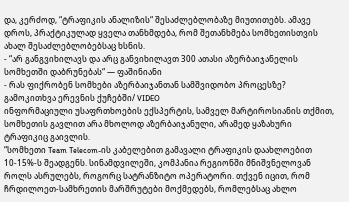და, კერძოდ, “ტრაფიკის ანალიზის“ შესაძლებლობაზე მიუთითებს. ამავე დროს, პრაქტიკულად ყველა თანხმდება, რომ შეთანხმება სომხეთისთვის ახალ შესაძლებლობებსაც ხსნის.
- “არ განგვიხილავს და არც განვიხილავთ 300 ათასი აზერბაიჯანელის სომხეთში დაბრუნებას“ — ფაშინიანი
- რას ფიქრობენ სომხები აზერბაიჯანთან სამშვიდობო პროცესზე? გამოკითხვა ერევნის ქუჩებში/ VIDEO
ინფორმაციული უსაფრთხოების ექსპერტის, სამველ მარტიროსიანის თქმით, სომხეთის გავლით არა მხოლოდ აზერბაიჯანული, არამედ ყაზახური ტრაფიკიც გაივლის.
“სომხეთი Team Telecom-ის კაბელებით გამავალი ტრაფიკის დაახლოებით 10-15%-ს შეადგენს. სინამდვილეში, კომპანია რეგიონში მნიშვნელოვან როლს ასრულებს, როგორც სატრანზიტო ოპერატორი. თქვენ იცით, რომ ჩრდილოეთ-სამხრეთის მარშრუტები მოქმედებს, რომლებსაც ახლო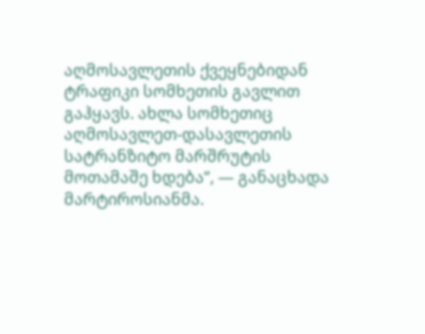აღმოსავლეთის ქვეყნებიდან ტრაფიკი სომხეთის გავლით გაჰყავს. ახლა სომხეთიც აღმოსავლეთ-დასავლეთის სატრანზიტო მარშრუტის მოთამაშე ხდება“, — განაცხადა მარტიროსიანმა.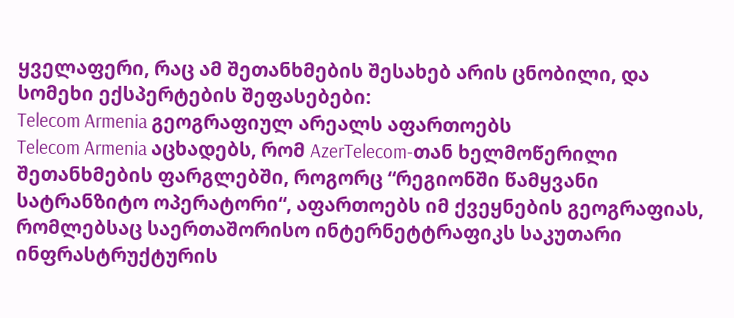ყველაფერი, რაც ამ შეთანხმების შესახებ არის ცნობილი, და სომეხი ექსპერტების შეფასებები:
Telecom Armenia გეოგრაფიულ არეალს აფართოებს
Telecom Armenia აცხადებს, რომ AzerTelecom-თან ხელმოწერილი შეთანხმების ფარგლებში, როგორც “რეგიონში წამყვანი სატრანზიტო ოპერატორი“, აფართოებს იმ ქვეყნების გეოგრაფიას, რომლებსაც საერთაშორისო ინტერნეტტრაფიკს საკუთარი ინფრასტრუქტურის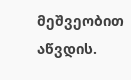მეშვეობით აწვდის.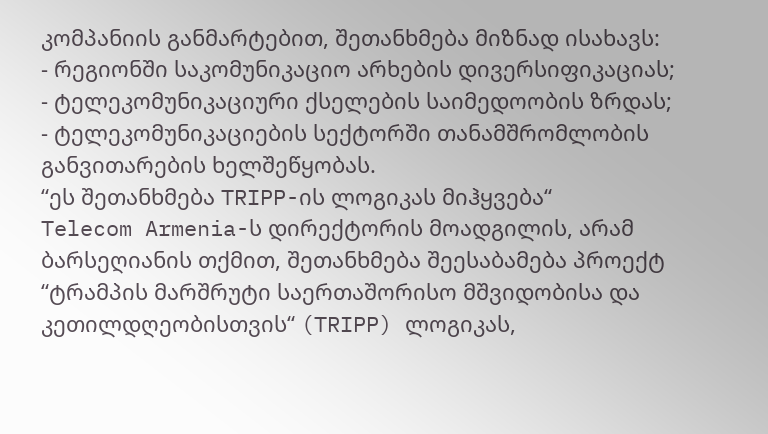კომპანიის განმარტებით, შეთანხმება მიზნად ისახავს:
- რეგიონში საკომუნიკაციო არხების დივერსიფიკაციას;
- ტელეკომუნიკაციური ქსელების საიმედოობის ზრდას;
- ტელეკომუნიკაციების სექტორში თანამშრომლობის განვითარების ხელშეწყობას.
“ეს შეთანხმება TRIPP-ის ლოგიკას მიჰყვება“
Telecom Armenia-ს დირექტორის მოადგილის, არამ ბარსეღიანის თქმით, შეთანხმება შეესაბამება პროექტ “ტრამპის მარშრუტი საერთაშორისო მშვიდობისა და კეთილდღეობისთვის“ (TRIPP) ლოგიკას,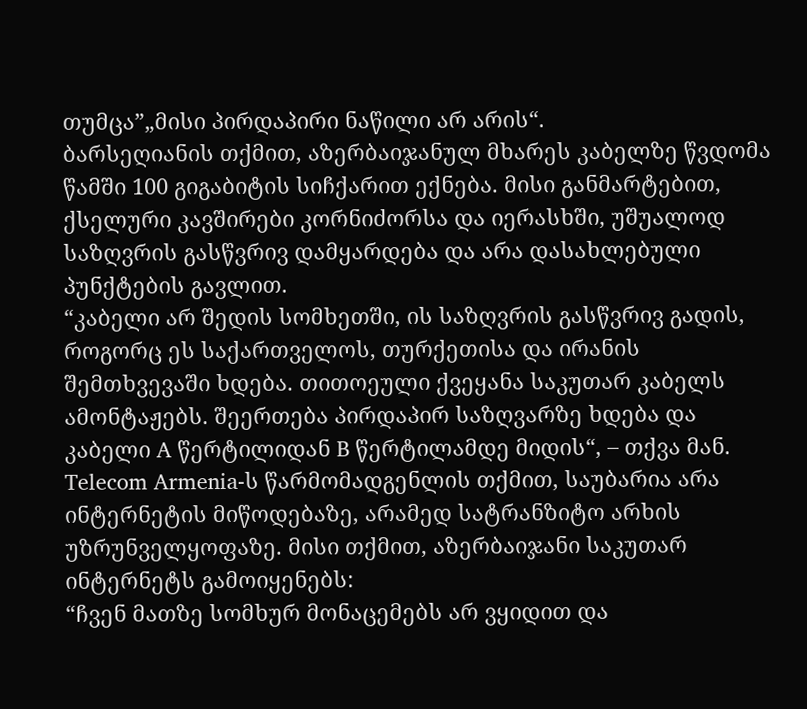თუმცა”„მისი პირდაპირი ნაწილი არ არის“.
ბარსეღიანის თქმით, აზერბაიჯანულ მხარეს კაბელზე წვდომა წამში 100 გიგაბიტის სიჩქარით ექნება. მისი განმარტებით, ქსელური კავშირები კორნიძორსა და იერასხში, უშუალოდ საზღვრის გასწვრივ დამყარდება და არა დასახლებული პუნქტების გავლით.
“კაბელი არ შედის სომხეთში, ის საზღვრის გასწვრივ გადის, როგორც ეს საქართველოს, თურქეთისა და ირანის შემთხვევაში ხდება. თითოეული ქვეყანა საკუთარ კაბელს ამონტაჟებს. შეერთება პირდაპირ საზღვარზე ხდება და კაბელი A წერტილიდან B წერტილამდე მიდის“, – თქვა მან.
Telecom Armenia-ს წარმომადგენლის თქმით, საუბარია არა ინტერნეტის მიწოდებაზე, არამედ სატრანზიტო არხის უზრუნველყოფაზე. მისი თქმით, აზერბაიჯანი საკუთარ ინტერნეტს გამოიყენებს:
“ჩვენ მათზე სომხურ მონაცემებს არ ვყიდით და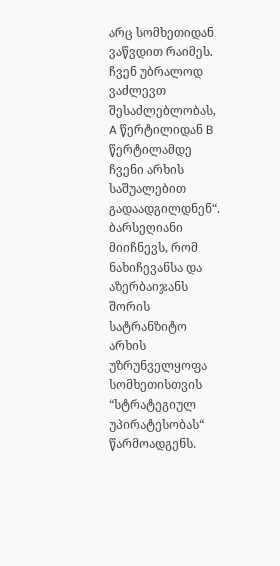არც სომხეთიდან ვაწვდით რაიმეს. ჩვენ უბრალოდ ვაძლევთ შესაძლებლობას, A წერტილიდან B წერტილამდე ჩვენი არხის საშუალებით გადაადგილდნენ“.
ბარსეღიანი მიიჩნევს, რომ ნახიჩევანსა და აზერბაიჯანს შორის სატრანზიტო არხის უზრუნველყოფა სომხეთისთვის “სტრატეგიულ უპირატესობას“ წარმოადგენს.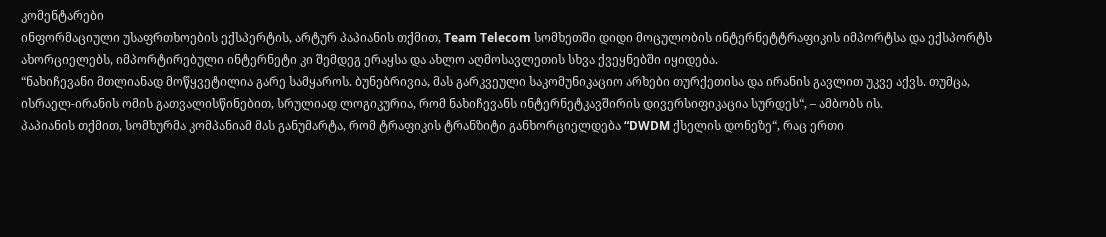კომენტარები
ინფორმაციული უსაფრთხოების ექსპერტის, არტურ პაპიანის თქმით, Team Telecom სომხეთში დიდი მოცულობის ინტერნეტტრაფიკის იმპორტსა და ექსპორტს ახორციელებს, იმპორტირებული ინტერნეტი კი შემდეგ ერაყსა და ახლო აღმოსავლეთის სხვა ქვეყნებში იყიდება.
“ნახიჩევანი მთლიანად მოწყვეტილია გარე სამყაროს. ბუნებრივია, მას გარკვეული საკომუნიკაციო არხები თურქეთისა და ირანის გავლით უკვე აქვს. თუმცა, ისრაელ-ირანის ომის გათვალისწინებით, სრულიად ლოგიკურია, რომ ნახიჩევანს ინტერნეტკავშირის დივერსიფიკაცია სურდეს“, – ამბობს ის.
პაპიანის თქმით, სომხურმა კომპანიამ მას განუმარტა, რომ ტრაფიკის ტრანზიტი განხორციელდება “DWDM ქსელის დონეზე“, რაც ერთი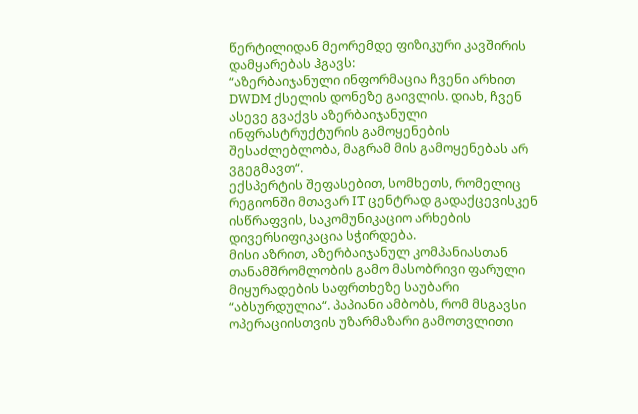წერტილიდან მეორემდე ფიზიკური კავშირის დამყარებას ჰგავს:
“აზერბაიჯანული ინფორმაცია ჩვენი არხით DWDM ქსელის დონეზე გაივლის. დიახ, ჩვენ ასევე გვაქვს აზერბაიჯანული ინფრასტრუქტურის გამოყენების შესაძლებლობა, მაგრამ მის გამოყენებას არ ვგეგმავთ“.
ექსპერტის შეფასებით, სომხეთს, რომელიც რეგიონში მთავარ IT ცენტრად გადაქცევისკენ ისწრაფვის, საკომუნიკაციო არხების დივერსიფიკაცია სჭირდება.
მისი აზრით, აზერბაიჯანულ კომპანიასთან თანამშრომლობის გამო მასობრივი ფარული მიყურადების საფრთხეზე საუბარი “აბსურდულია“. პაპიანი ამბობს, რომ მსგავსი ოპერაციისთვის უზარმაზარი გამოთვლითი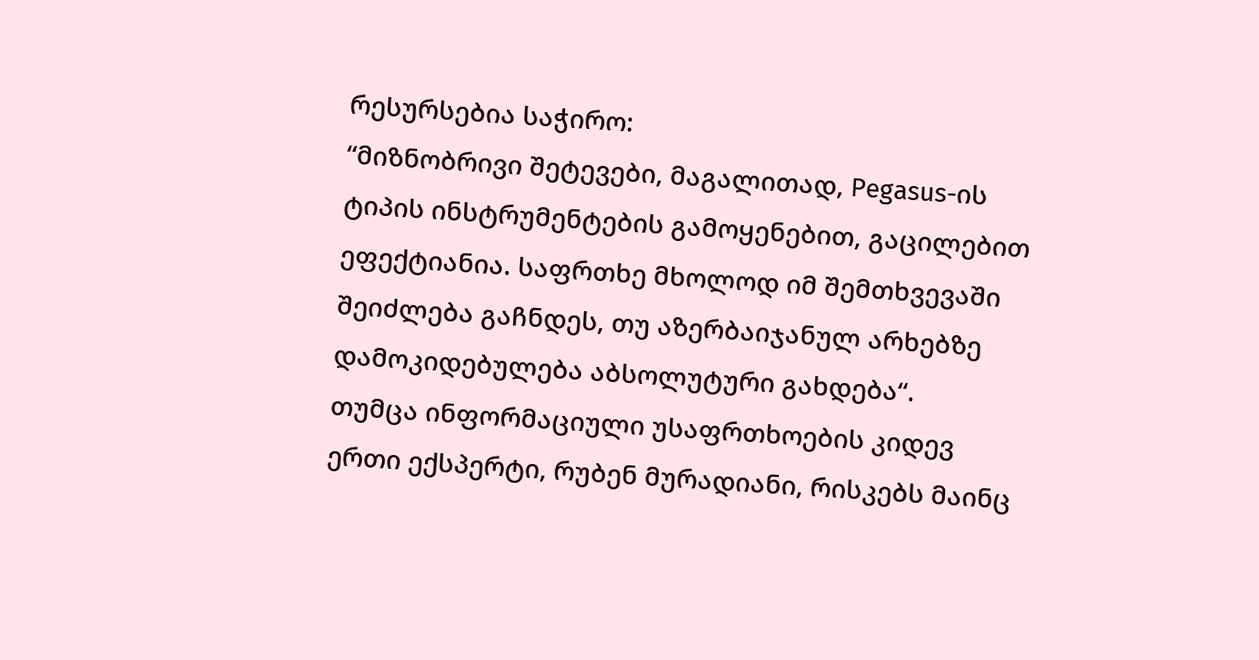რესურსებია საჭირო:
“მიზნობრივი შეტევები, მაგალითად, Pegasus-ის ტიპის ინსტრუმენტების გამოყენებით, გაცილებით ეფექტიანია. საფრთხე მხოლოდ იმ შემთხვევაში შეიძლება გაჩნდეს, თუ აზერბაიჯანულ არხებზე დამოკიდებულება აბსოლუტური გახდება“.
თუმცა ინფორმაციული უსაფრთხოების კიდევ ერთი ექსპერტი, რუბენ მურადიანი, რისკებს მაინც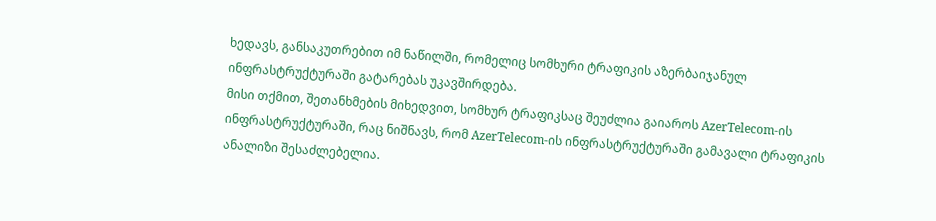ხედავს, განსაკუთრებით იმ ნაწილში, რომელიც სომხური ტრაფიკის აზერბაიჯანულ ინფრასტრუქტურაში გატარებას უკავშირდება.
მისი თქმით, შეთანხმების მიხედვით, სომხურ ტრაფიკსაც შეუძლია გაიაროს AzerTelecom-ის ინფრასტრუქტურაში, რაც ნიშნავს, რომ AzerTelecom-ის ინფრასტრუქტურაში გამავალი ტრაფიკის ანალიზი შესაძლებელია.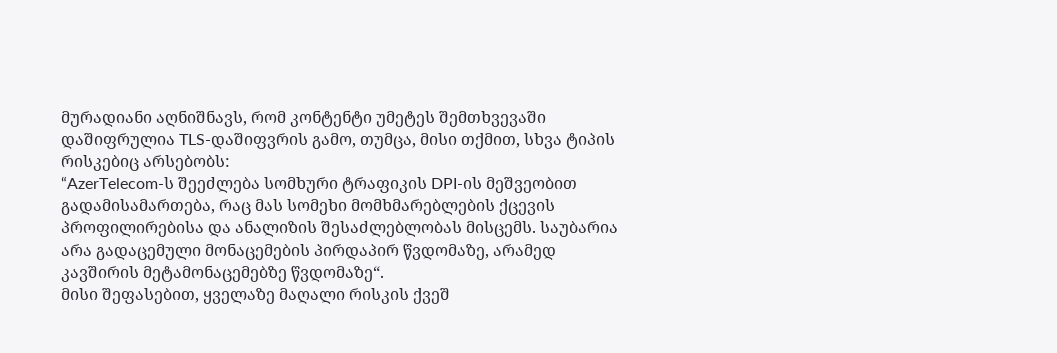მურადიანი აღნიშნავს, რომ კონტენტი უმეტეს შემთხვევაში დაშიფრულია TLS-დაშიფვრის გამო, თუმცა, მისი თქმით, სხვა ტიპის რისკებიც არსებობს:
“AzerTelecom-ს შეეძლება სომხური ტრაფიკის DPI-ის მეშვეობით გადამისამართება, რაც მას სომეხი მომხმარებლების ქცევის პროფილირებისა და ანალიზის შესაძლებლობას მისცემს. საუბარია არა გადაცემული მონაცემების პირდაპირ წვდომაზე, არამედ კავშირის მეტამონაცემებზე წვდომაზე“.
მისი შეფასებით, ყველაზე მაღალი რისკის ქვეშ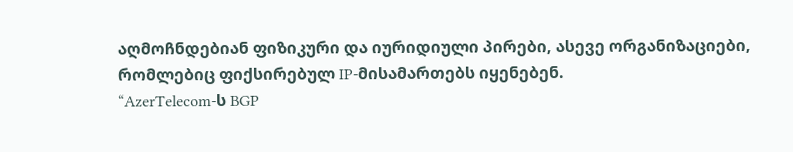აღმოჩნდებიან ფიზიკური და იურიდიული პირები, ასევე ორგანიზაციები, რომლებიც ფიქსირებულ IP-მისამართებს იყენებენ.
“AzerTelecom-ს BGP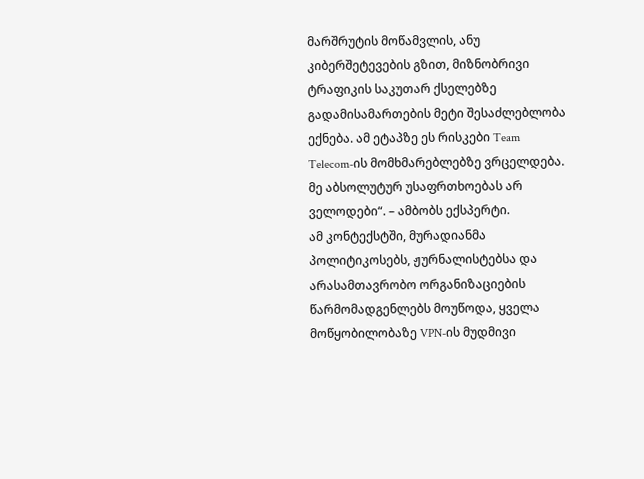მარშრუტის მოწამვლის, ანუ კიბერშეტევების გზით, მიზნობრივი ტრაფიკის საკუთარ ქსელებზე გადამისამართების მეტი შესაძლებლობა ექნება. ამ ეტაპზე ეს რისკები Team Telecom-ის მომხმარებლებზე ვრცელდება. მე აბსოლუტურ უსაფრთხოებას არ ველოდები“. – ამბობს ექსპერტი.
ამ კონტექსტში, მურადიანმა პოლიტიკოსებს, ჟურნალისტებსა და არასამთავრობო ორგანიზაციების წარმომადგენლებს მოუწოდა, ყველა მოწყობილობაზე VPN-ის მუდმივი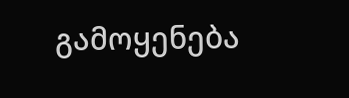გამოყენება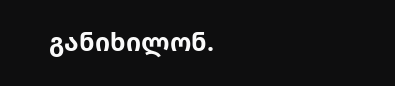განიხილონ.